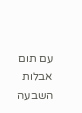עם תום אבלות השבעה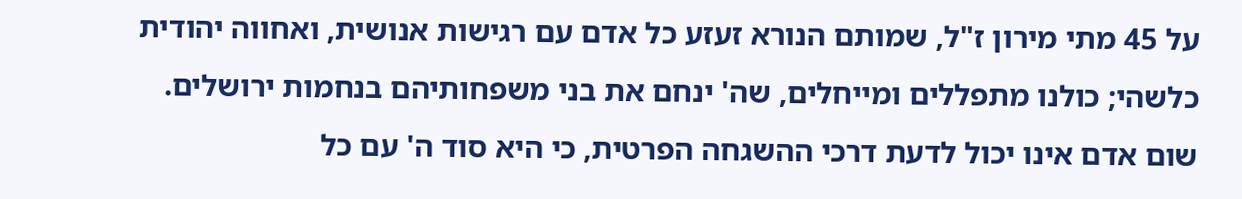על 45 מתי מירון ז"ל, שמותם הנורא זעזע כל אדם עם רגישות אנושית, ואחווה יהודית כלשהי; כולנו מתפללים ומייחלים, שה' ינחם את בני משפחותיהם בנחמות ירושלים.
שום אדם אינו יכול לדעת דרכי ההשגחה הפרטית, כי היא סוד ה' עם כל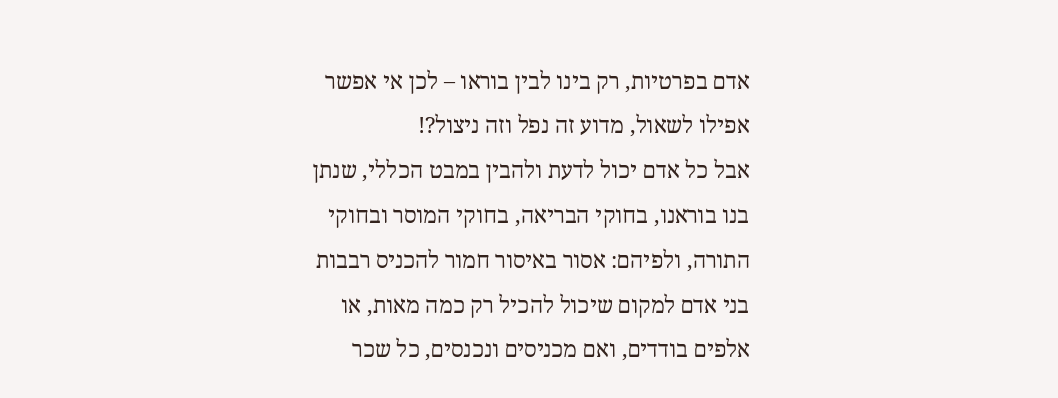אדם בפרטיות, רק בינו לבין בוראו – לכן אי אפשר אפילו לשאול, מדוע זה נפל וזה ניצול?!
אבל כל אדם יכול לדעת ולהבין במבט הכללי, שנתן בנו בוראנו, בחוקי הבריאה, בחוקי המוסר ובחוקי התורה, ולפיהם: אסור באיסור חמור להכניס רבבות בני אדם למקום שיכול להכיל רק כמה מאות, או אלפים בודדים, ואם מכניסים ונכנסים, כל שכר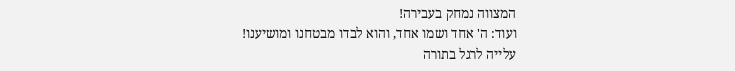המצווה נמחק בעבירה!
ועוד: ה' אחד ושמו אחד, והוא לבדו מבטחנו ומושיענו!
עלייה לרגל בתורה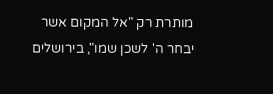מותרת רק "אל המקום אשר יבחר ה' לשכן שמו", בירושלים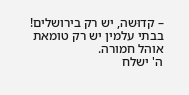– קדוּשה, יש רק בירושלים! בבתי עלמין יש רק טומאת אוהל חמורה.
ה' ישלח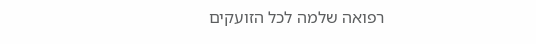רפואה שלמה לכל הזועקים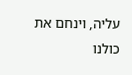עליה, וינחם את כולנו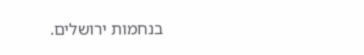בנחמות ירושלים.